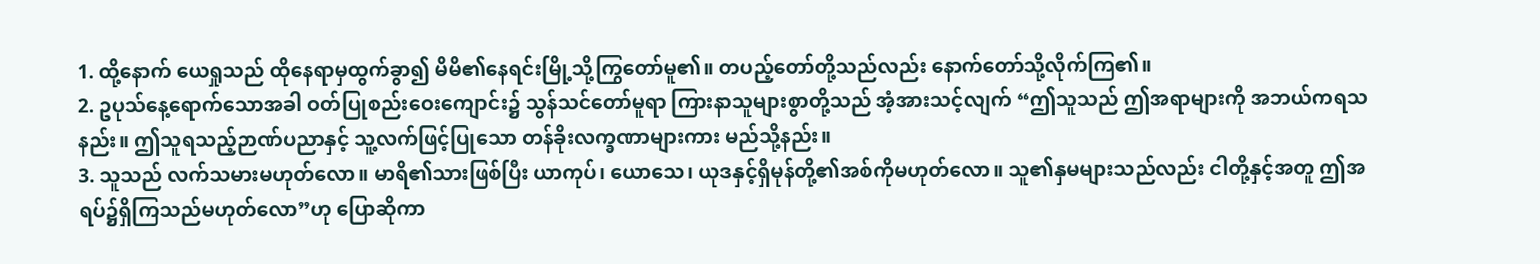1. ထို့နောက် ယေရှုသည် ထိုနေရာမှထွက်ခွာ၍ မိမိ၏နေရင်းမြို့သို့ကြွတော်မူ၏။ တပည့်တော်တို့သည်လည်း နောက်တော်သို့လိုက်ကြ၏။
2. ဥပုသ်နေ့ရောက်သောအခါ ဝတ်ပြုစည်းဝေးကျောင်း၌ သွန်သင်တော်မူရာ ကြားနာသူများစွာတို့သည် အံ့အားသင့်လျက် “ဤသူသည် ဤအရာများကို အဘယ်ကရသနည်း။ ဤသူရသည့်ဉာဏ်ပညာနှင့် သူ့လက်ဖြင့်ပြုသော တန်ခိုးလက္ခဏာများကား မည်သို့နည်း။
3. သူသည် လက်သမားမဟုတ်လော။ မာရိ၏သားဖြစ်ပြီး ယာကုပ်၊ ယောသေ၊ ယုဒနှင့်ရှိမုန်တို့၏အစ်ကိုမဟုတ်လော။ သူ၏နှမများသည်လည်း ငါတို့နှင့်အတူ ဤအရပ်၌ရှိကြသည်မဟုတ်လော”ဟု ပြောဆိုကာ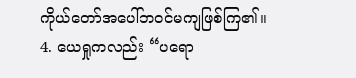ကိုယ်တော်အပေါ်ဘဝင်မကျဖြစ်ကြ၏။
4. ယေရှုကလည်း “ပရော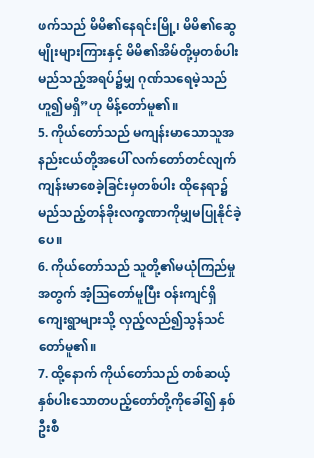ဖက်သည် မိမိ၏နေရင်းမြို့၊ မိမိ၏ဆွေမျိုးများကြားနှင့် မိမိ၏အိမ်တို့မှတစ်ပါး မည်သည့်အရပ်၌မျှ ဂုဏ်သရေမဲ့သည်ဟူ၍မရှိ”ဟု မိန့်တော်မူ၏။
5. ကိုယ်တော်သည် မကျန်းမာသောသူအနည်းငယ်တို့အပေါ် လက်တော်တင်လျက် ကျန်းမာစေခဲ့ခြင်းမှတစ်ပါး ထိုနေရာ၌ မည်သည့်တန်ခိုးလက္ခဏာကိုမျှမပြုနိုင်ခဲ့ပေ။
6. ကိုယ်တော်သည် သူတို့၏မယုံကြည်မှုအတွက် အံ့သြတော်မူပြီး ဝန်းကျင်ရှိကျေးရွာများသို့ လှည့်လည်၍သွန်သင်တော်မူ၏။
7. ထို့နောက် ကိုယ်တော်သည် တစ်ဆယ့်နှစ်ပါးသောတပည့်တော်တို့ကိုခေါ်၍ နှစ်ဦးစီ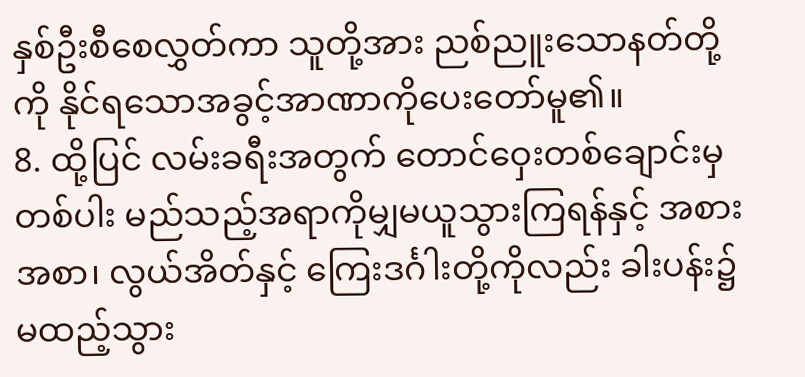နှစ်ဦးစီစေလွှတ်ကာ သူတို့အား ညစ်ညူးသောနတ်တို့ကို နိုင်ရသောအခွင့်အာဏာကိုပေးတော်မူ၏။
8. ထို့ပြင် လမ်းခရီးအတွက် တောင်ဝှေးတစ်ချောင်းမှတစ်ပါး မည်သည့်အရာကိုမျှမယူသွားကြရန်နှင့် အစားအစာ၊ လွယ်အိတ်နှင့် ကြေးဒင်္ဂါးတို့ကိုလည်း ခါးပန်း၌မထည့်သွား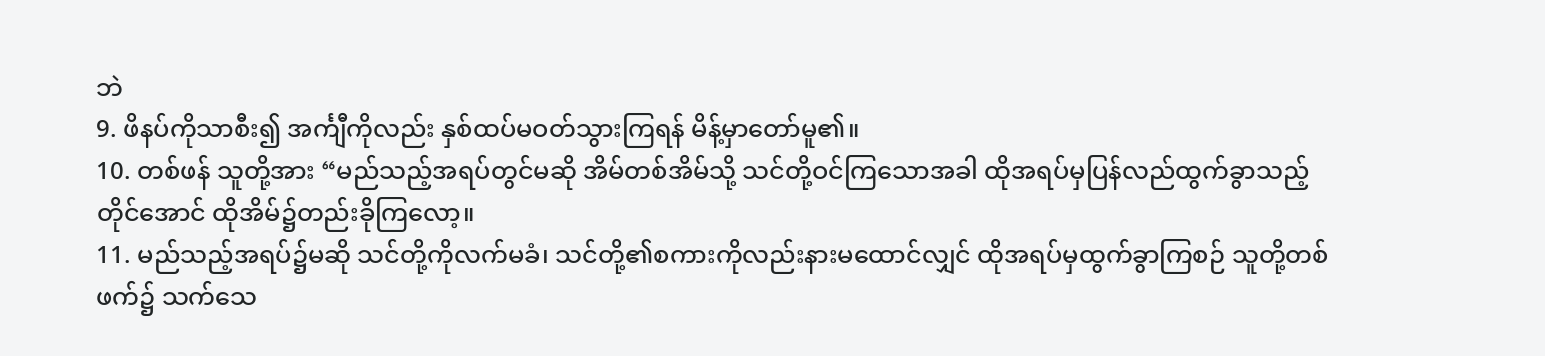ဘဲ
9. ဖိနပ်ကိုသာစီး၍ အင်္ကျီကိုလည်း နှစ်ထပ်မဝတ်သွားကြရန် မိန့်မှာတော်မူ၏။
10. တစ်ဖန် သူတို့အား “မည်သည့်အရပ်တွင်မဆို အိမ်တစ်အိမ်သို့ သင်တို့ဝင်ကြသောအခါ ထိုအရပ်မှပြန်လည်ထွက်ခွာသည့်တိုင်အောင် ထိုအိမ်၌တည်းခိုကြလော့။
11. မည်သည့်အရပ်၌မဆို သင်တို့ကိုလက်မခံ၊ သင်တို့၏စကားကိုလည်းနားမထောင်လျှင် ထိုအရပ်မှထွက်ခွာကြစဉ် သူတို့တစ်ဖက်၌ သက်သေ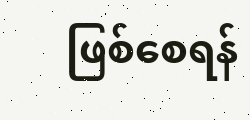ဖြစ်စေရန်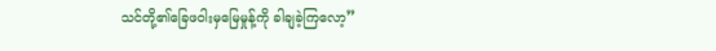သင်တို့၏ခြေဖဝါးမှမြေမှုန့်ကို ခါချခဲ့ကြလော့”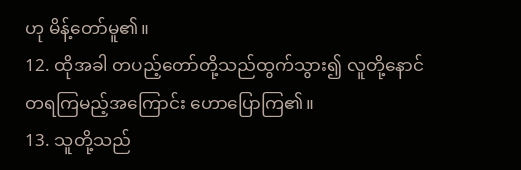ဟု မိန့်တော်မူ၏။
12. ထိုအခါ တပည့်တော်တို့သည်ထွက်သွား၍ လူတို့နောင်တရကြမည့်အကြောင်း ဟောပြောကြ၏။
13. သူတို့သည်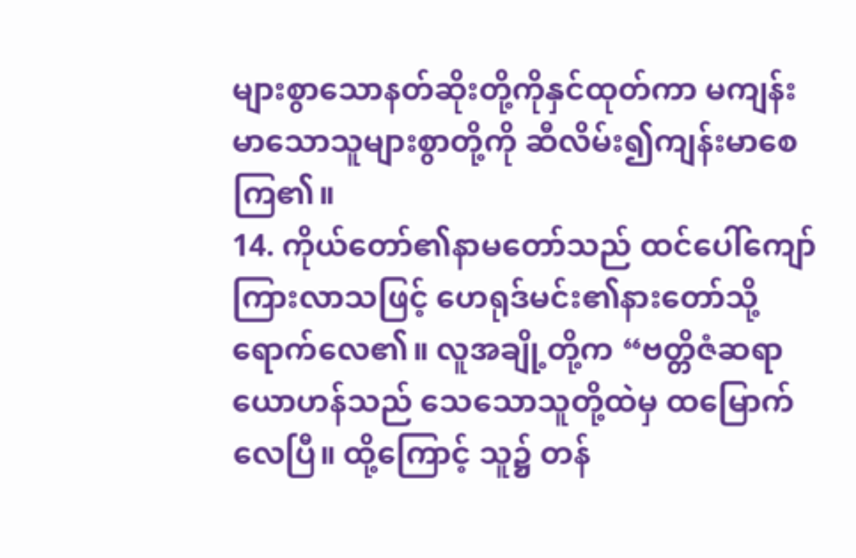များစွာသောနတ်ဆိုးတို့ကိုနှင်ထုတ်ကာ မကျန်းမာသောသူများစွာတို့ကို ဆီလိမ်း၍ကျန်းမာစေကြ၏။
14. ကိုယ်တော်၏နာမတော်သည် ထင်ပေါ်ကျော်ကြားလာသဖြင့် ဟေရုဒ်မင်း၏နားတော်သို့ရောက်လေ၏။ လူအချို့တို့က “ဗတ္တိဇံဆရာယောဟန်သည် သေသောသူတို့ထဲမှ ထမြောက်လေပြီ။ ထို့ကြောင့် သူ၌ တန်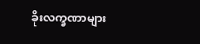ခိုးလက္ခဏာများ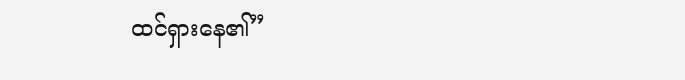ထင်ရှားနေ၏”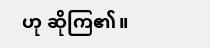ဟု ဆိုကြ၏။